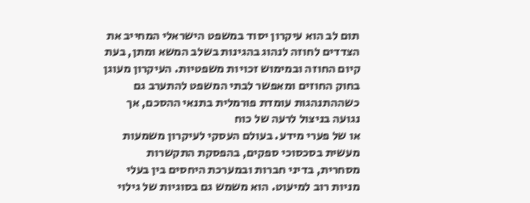תום לב הוא עיקרון יסוד במשפט הישראלי המחייב את הצדדים לחוזה לנהוג בהגינות בשלב המשא ומתן, בעת קיום החוזה ובמימוש זכויות משפטיות. העיקרון מעוגן בחוק החוזים ומאפשר לבתי המשפט להתערב גם כשההתנהגות עומדת פורמלית בתנאי ההסכם, אך נגועה בניצול לרעה של כוח
או של פערי מידע. בעולם העסקי לעיקרון משמעות מעשית בסכסוכי ספקים, בהפסקת התקשרות מסחרית, בדיני חברות ובמערכת היחסים בין בעלי מניות רוב למיעוט. הוא משמש גם בסוגיות של גילוי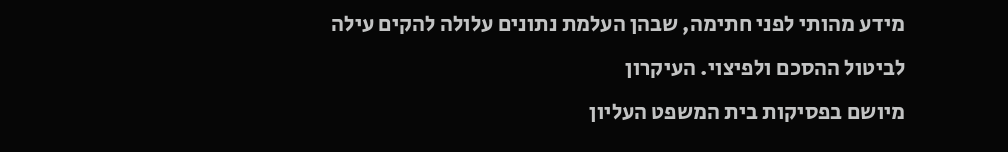מידע מהותי לפני חתימה, שבהן העלמת נתונים עלולה להקים עילה לביטול ההסכם ולפיצוי. העיקרון
מיושם בפסיקות בית המשפט העליון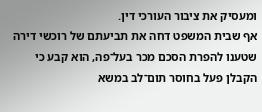ומעסיק את ציבור העורכי דין.
אף שבית המשפט דחה את תביעתם של רוכשי דירה שטענו להפרת הסכם מכר בעל־פה, הוא קבע כי הקבלן פעל בחוסר תום־לב במשא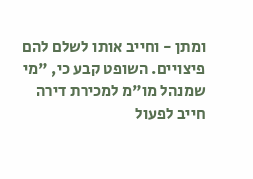ומתן - וחייב אותו לשלם להם פיצויים. השופט קבע כי, "מי שמנהל מו"מ למכירת דירה חייב לפעול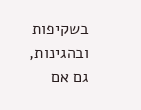בשקיפות ובהגינות, גם אם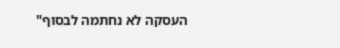העסקה לא נחתמה לבסוף"